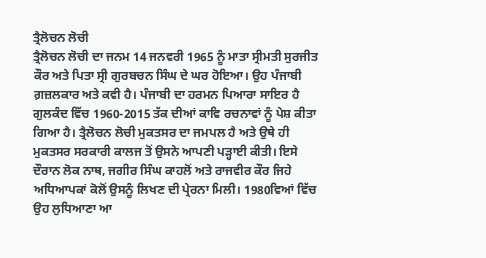ਤ੍ਰੈਲੋਚਨ ਲੋਚੀ
ਤ੍ਰੈਲੋਚਨ ਲੋਚੀ ਦਾ ਜਨਮ 14 ਜਨਵਰੀ 1965 ਨੂੰ ਮਾਤਾ ਸ੍ਰੀਮਤੀ ਸੁਰਜੀਤ ਕੌਰ ਅਤੇ ਪਿਤਾ ਸ੍ਰੀ ਗੁਰਬਚਨ ਸਿੰਘ ਦੇ ਘਰ ਹੋਇਆ। ਉਹ ਪੰਜਾਬੀ ਗ਼ਜ਼ਲਕਾਰ ਅਤੇ ਕਵੀ ਹੈ। ਪੰਜਾਬੀ ਦਾ ਹਰਮਨ ਪਿਆਰਾ ਸਾਇਰ ਹੈ ਗੁਲਕੰਦ ਵਿੱਚ 1960-2015 ਤੱਕ ਦੀਆਂ ਕਾਵਿ ਰਚਨਾਵਾਂ ਨੂੰ ਪੇਸ਼ ਕੀਤਾ ਗਿਆ ਹੈ। ਤ੍ਰੈਲੋਚਨ ਲੋਚੀ ਮੁਕਤਸਰ ਦਾ ਜਮਪਲ ਹੈ ਅਤੇ ਉਥੇ ਹੀ ਮੁਕਤਸਰ ਸਰਕਾਰੀ ਕਾਲਜ ਤੋਂ ਉਸਨੇ ਆਪਣੀ ਪੜ੍ਹਾਈ ਕੀਤੀ। ਇਸੇ ਦੌਰਾਨ ਲੋਕ ਨਾਥ, ਜਗੀਰ ਸਿੰਘ ਕਾਹਲੋਂ ਅਤੇ ਰਾਜਵੀਰ ਕੌਰ ਜਿਹੇ ਅਧਿਆਪਕਾਂ ਕੋਲੋਂ ਉਸਨੂੰ ਲਿਖਣ ਦੀ ਪ੍ਰੇਰਨਾ ਮਿਲੀ। 1980ਵਿਆਂ ਵਿੱਚ ਉਹ ਲੁਧਿਆਣਾ ਆ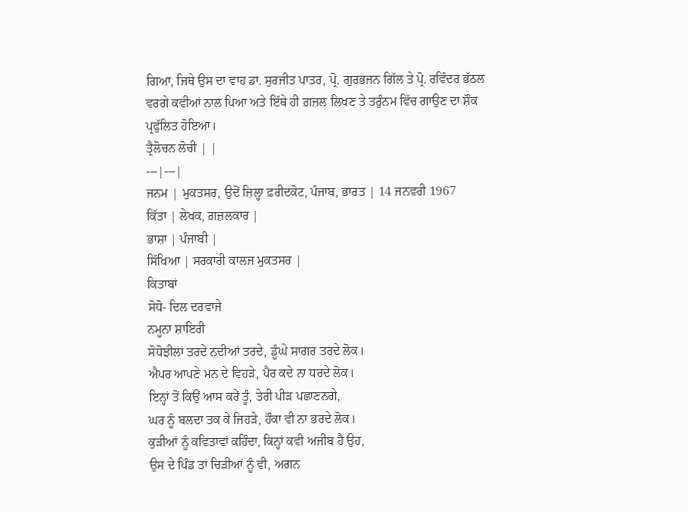ਗਿਆ, ਜਿਥੇ ਉਸ ਦਾ ਵਾਹ ਡਾ. ਸੁਰਜੀਤ ਪਾਤਰ, ਪ੍ਰੋ. ਗੁਰਭਜਨ ਗਿੱਲ ਤੇ ਪ੍ਰੋ. ਰਵਿੰਦਰ ਭੱਠਲ ਵਰਗੇ ਕਵੀਆਂ ਨਾਲ ਪਿਆ ਅਤੇ ਇੱਥੇ ਹੀ ਗ਼ਜ਼ਲ ਲਿਖਣ ਤੇ ਤਰੁੰਨਮ ਵਿੱਚ ਗਾਉਣ ਦਾ ਸ਼ੌਕ ਪ੍ਰਫੁੱਲਿਤ ਹੋਇਆ।
ਤ੍ਰੈਲੋਚਨ ਲੋਚੀ | |
---|---|
ਜਨਮ | ਮੁਕਤਸਰ, ਉਦੋਂ ਜ਼ਿਲ੍ਹਾ ਫ਼ਰੀਦਕੋਟ, ਪੰਜਾਬ, ਭਾਰਤ | 14 ਜਨਵਰੀ 1967
ਕਿੱਤਾ | ਲੇਖਕ, ਗ਼ਜ਼ਲਕਾਰ |
ਭਾਸ਼ਾ | ਪੰਜਾਬੀ |
ਸਿੱਖਿਆ | ਸਰਕਾਰੀ ਕਾਲਜ ਮੁਕਤਸਰ |
ਕਿਤਾਬਾਂ
ਸੋਧੋ- ਦਿਲ ਦਰਵਾਜੇ
ਨਮੂਨਾ ਸ਼ਾਇਰੀ
ਸੋਧੋਝੀਲਾਂ ਤਰਦੇ ਨਦੀਆਂ ਤਰਦੇ, ਡੂੰਘੇ ਸਾਗਰ ਤਰਦੇ ਲੋਕ।
ਐਪਰ ਆਪਣੇ ਮਨ ਦੇ ਵਿਹੜੇ, ਪੈਰ ਕਦੇ ਨਾ ਧਰਦੇ ਲੋਕ।
ਇਨ੍ਹਾਂ ਤੋਂ ਕਿਉਂ ਆਸ ਕਰੇਂ ਤੂੰ, ਤੇਰੀ ਪੀੜ ਪਛਾਣਨਗੇ,
ਘਰ ਨੂੰ ਬਲਦਾ ਤਕ ਕੇ ਜਿਹੜੇ, ਹੌਕਾ ਵੀ ਨਾ ਭਰਦੇ ਲੋਕ।
ਕੁੜੀਆਂ ਨੂੰ ਕਵਿਤਾਵਾਂ ਕਹਿੰਦਾ, ਕਿਨ੍ਹਾਂ ਕਵੀ ਅਜੀਬ ਹੈ ਉਹ,
ਉਸ ਦੇ ਪਿੰਡ ਤਾਂ ਚਿੜੀਆਂ ਨੂੰ ਵੀ, ਅਗਨ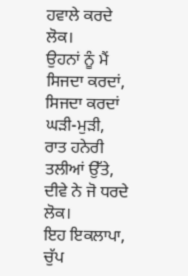ਹਵਾਲੇ ਕਰਦੇ ਲੋਕ।
ਉਹਨਾਂ ਨੂੰ ਮੈਂ ਸਿਜਦਾ ਕਰਦਾਂ, ਸਿਜਦਾ ਕਰਦਾਂ ਘੜੀ-ਮੁੜੀ,
ਰਾਤ ਹਨੇਰੀ ਤਲੀਆਂ ਉੱਤੇ, ਦੀਵੇ ਨੇ ਜੋ ਧਰਦੇ ਲੋਕ।
ਇਹ ਇਕਲਾਪਾ, ਚੁੱਪ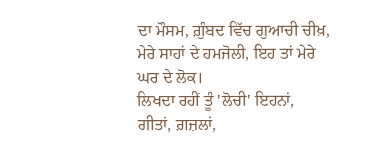ਦਾ ਮੌਸਮ, ਗ਼ੁੰਬਦ ਵਿੱਚ ਗੁਆਚੀ ਚੀਖ਼,
ਮੇਰੇ ਸਾਹਾਂ ਦੇ ਹਮਜੋਲੀ, ਇਹ ਤਾਂ ਮੇਰੇ ਘਰ ਦੇ ਲੋਕ।
ਲਿਖਦਾ ਰਹੀਂ ਤੂੰ 'ਲੋਚੀ' ਇਹਨਾਂ, ਗੀਤਾਂ, ਗ਼ਜ਼ਲਾਂ,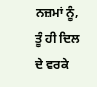ਨਜ਼ਮਾਂ ਨੂੰ,
ਤੂੰ ਹੀ ਦਿਲ ਦੇ ਵਰਕੇ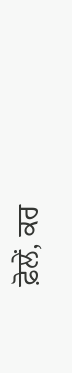ਫ਼ੋਲੇਂ, ਕਰ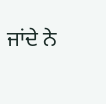ਜਾਂਦੇ ਨੇ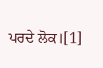ਪਰਦੇ ਲੋਕ।[1]